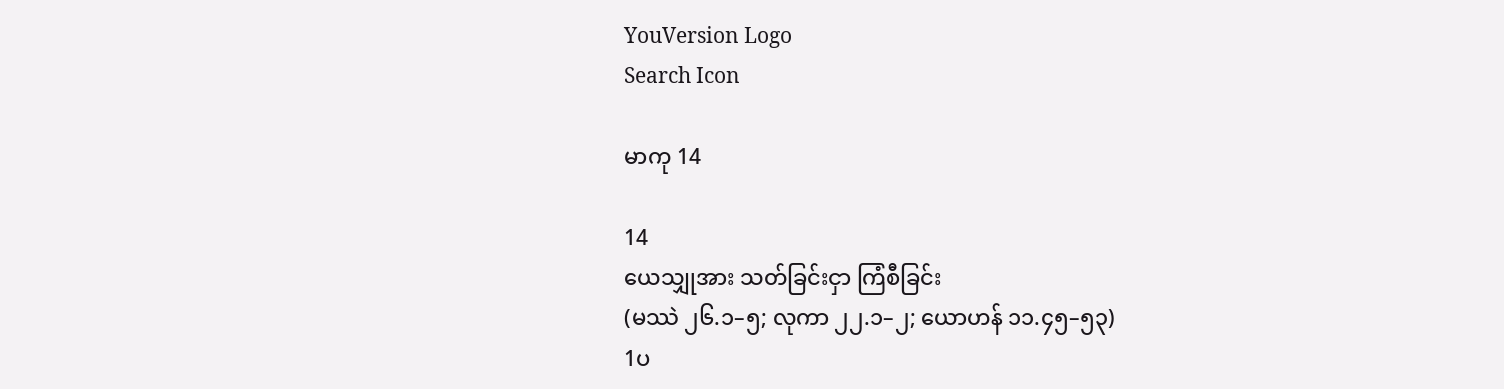YouVersion Logo
Search Icon

မာကု 14

14
ယေသျှုအား သတ်ခြင်းငှာ ကြံစီခြင်း
(မဿဲ ၂၆.၁–၅; လုကာ ၂၂.၁–၂; ယောဟန် ၁၁.၄၅–၅၃)
1ပ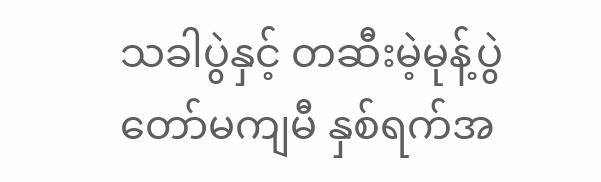သခါပွဲနှင့် တဆီးမဲ့မုန့်ပွဲတော်မကျမီ နှစ်ရက်အ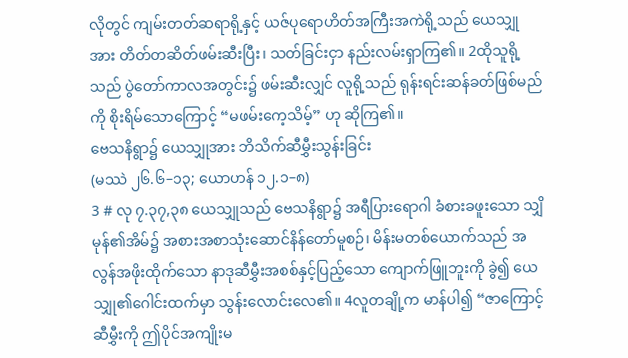လိုတွင် ကျမ်းတတ်ဆရာရို့နှင့် ယဇ်ပုရောဟိတ်အကြီးအကဲရို့သည် ယေသျှုအား တိတ်တဆိတ်ဖမ်းဆီးပြီး၊ သတ်ခြင်းငှာ နည်းလမ်းရှာကြ၏။ 2ထိုသူရို့သည် ပွဲတော်ကာလအတွင်း၌ ဖမ်းဆီးလျှင် လူရို့သည် ရုန်းရင်းဆန်ခတ်ဖြစ်မည်ကို စိုးရိမ်သောကြောင့် “မဖမ်းကေ့သိမ့်” ဟု ဆိုကြ၏။
ဗေသနိရွာ၌ ယေသျှုအား ဘိသိက်ဆီမွှီးသွန်းခြင်း
(မဿဲ ၂၆.၆–၁၃; ယောဟန် ၁၂.၁–၈)
3 # လု ၇.၃၇,၃၈ ယေသျှုသည် ဗေသနိရွာ၌ အရီပြားရောဂါ ခံစားခဖူးသော သျှိမုန်၏အိမ်၌ အစားအစာသုံးဆောင်နိန်တော်မူစဉ်၊ မိန်းမတစ်ယောက်သည် အလွန်အဖိုးထိုက်သော နာဒုဆီမွှီးအစစ်နှင့်ပြည့်သော ကျောက်ဖြူဘူးကို ခွဲ၍ ယေသျှု၏ဂေါင်းထက်မှာ သွန်းလောင်းလေ၏။ 4လူတချို့က မာန်ပါ၍ “ဇာကြောင့် ဆီမွှီးကို ဤပိုင်အကျိုးမ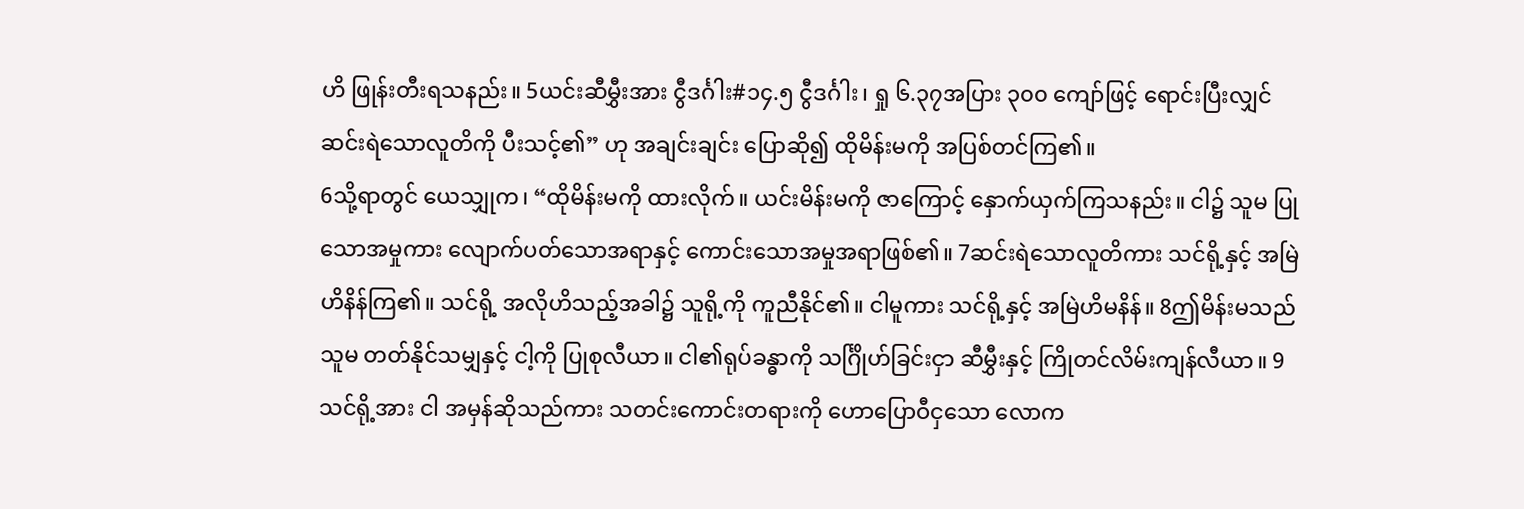ဟိ ဖြုန်းတီးရသနည်း။ 5ယင်းဆီမွှီးအား ငွီဒင်္ဂါး#၁၄.၅ ငွီဒင်္ဂါး၊ ရှု ၆.၃၇အပြား ၃၀၀ ကျော်ဖြင့် ရောင်းပြီးလျှင် ဆင်းရဲသောလူတိကို ပီးသင့်၏” ဟု အချင်းချင်း ပြောဆို၍ ထိုမိန်းမကို အပြစ်တင်ကြ၏။
6သို့ရာတွင် ယေသျှုက၊ “ထိုမိန်းမကို ထားလိုက်။ ယင်းမိန်းမကို ဇာကြောင့် နှောက်ယှက်ကြသနည်း။ ငါ၌ သူမ ပြုသောအမှုကား လျောက်ပတ်သောအရာနှင့် ကောင်းသောအမှုအရာဖြစ်၏။ 7ဆင်းရဲသောလူတိကား သင်ရို့နှင့် အမြဲဟိနိန်ကြ၏။ သင်ရို့ အလိုဟိသည့်အခါ၌ သူရို့ကို ကူညီနိုင်၏။ ငါမူကား သင်ရို့နှင့် အမြဲဟိမနိန်။ 8ဤမိန်းမသည် သူမ တတ်နိုင်သမျှနှင့် ငါ့ကို ပြုစုလီယာ။ ငါ၏ရုပ်ခန္ဓာကို သင်္ဂြိုဟ်ခြင်းငှာ ဆီမွှီးနှင့် ကြိုတင်လိမ်းကျန်လီယာ။ 9သင်ရို့အား ငါ အမှန်ဆိုသည်ကား သတင်းကောင်းတရားကို ဟောပြောဝီငှသော လောက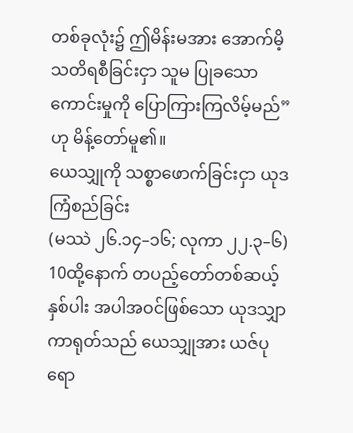တစ်ခုလုံး၌ ဤမိန်းမအား အောက်မိ့သတိရစီခြင်းငှာ သူမ ပြုခသောကောင်းမှုကို ပြောကြားကြလိမ့်မည်” ဟု မိန့်တော်မူ၏။
ယေသျှုကို သစ္စာဖောက်ခြင်းငှာ ယုဒကြံစည်ခြင်း
(မဿဲ ၂၆.၁၄–၁၆; လုကာ ၂၂.၃–၆)
10ထို့နောက် တပည့်တော်တစ်ဆယ့်နှစ်ပါး အပါအဝင်ဖြစ်သော ယုဒသျှာကာရုတ်သည် ယေသျှုအား ယဇ်ပုရော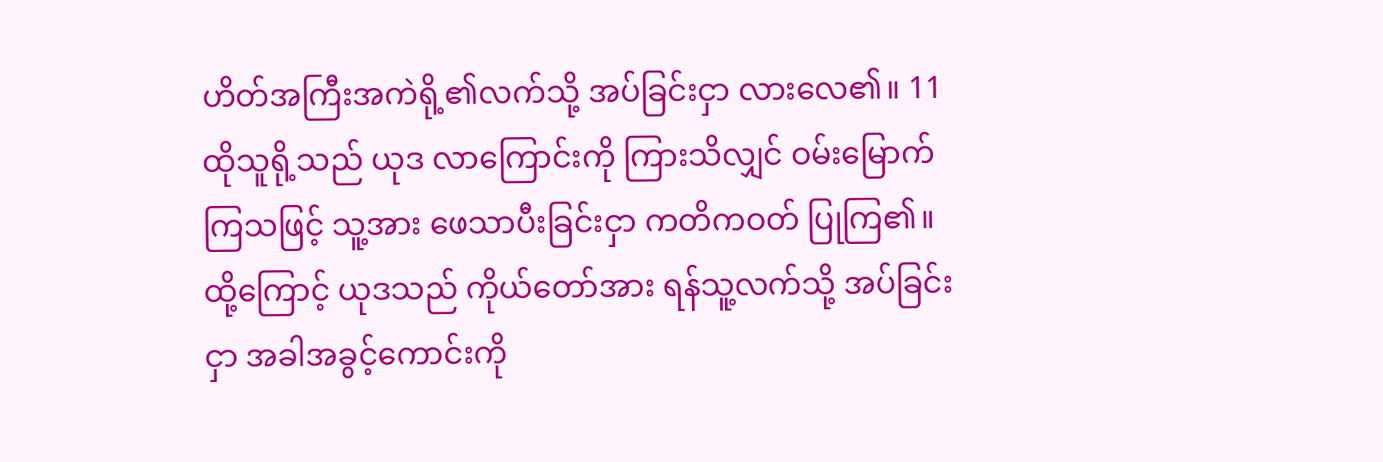ဟိတ်အကြီးအကဲရို့၏လက်သို့ အပ်ခြင်းငှာ လားလေ၏။ 11ထိုသူရို့သည် ယုဒ လာကြောင်းကို ကြားသိလျှင် ဝမ်းမြောက်ကြသဖြင့် သူ့အား ဖေသာပီးခြင်းငှာ ကတိကဝတ် ပြုကြ၏။ ထို့ကြောင့် ယုဒသည် ကိုယ်တော်အား ရန်သူ့လက်သို့ အပ်ခြင်းငှာ အခါအခွင့်ကောင်းကို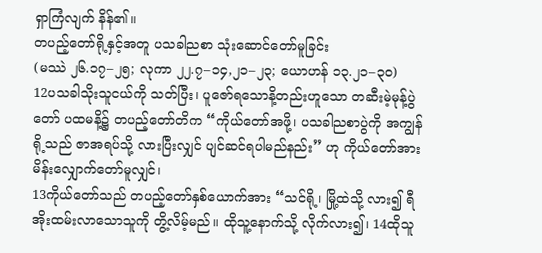ရှာကြံလျက် နိန်၏။
တပည့်တော်ရို့နှင့်အတူ ပသခါညစာ သုံးဆောင်တော်မူခြင်း
(မဿဲ ၂၆.၁၇–၂၅; လုကာ ၂၂.၇–၁၄,၂၁–၂၃; ယောဟန် ၁၃.၂၁–၃၀)
12ပသခါသိုးသူငယ်ကို သတ်ပြီး၊ ပူဇော်ရသောနိ့တည်းဟူသော တဆီးမဲ့မုန့်ပွဲတော် ပထမနိ့၌ တပည့်တော်တိက “ကိုယ်တော်အဖို့၊ ပသခါညစာပွဲကို အကျွန်ရို့သည် ဇာအရပ်သို့ လားပြီးလျှင် ပျင်ဆင်ရပါမည်နည်း” ဟု ကိုယ်တော်အား မိန်းလျှောက်တော်မူလျှင်၊
13ကိုယ်တော်သည် တပည့်တော်နှစ်ယောက်အား “သင်ရို့၊ မြို့ထဲသို့ လား၍ ရီအိုးထမ်းလာသောသူကို တွိ့လိမ့်မည်။ ထိုသူ့နောက်သို့ လိုက်လား၍၊ 14ထိုသူ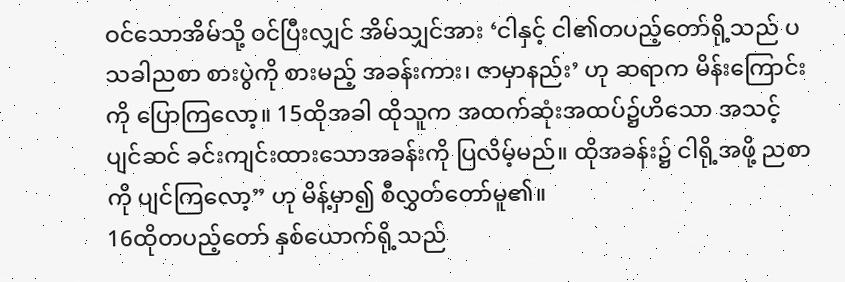ဝင်သောအိမ်သို့ ဝင်ပြီးလျှင် အိမ်သျှင်အား ‘ငါနှင့် ငါ၏တပည့်တော်ရို့သည် ပသခါညစာ စားပွဲကို စားမည့် အခန်းကား၊ ဇာမှာနည်း’ ဟု ဆရာက မိန်းကြောင်းကို ပြောကြလော့။ 15ထိုအခါ ထိုသူက အထက်ဆုံးအထပ်၌ဟိသော အသင့်ပျင်ဆင် ခင်းကျင်းထားသောအခန်းကို ပြလိမ့်မည်။ ထိုအခန်း၌ ငါရို့အဖို့ ညစာကို ပျင်ကြလော့” ဟု မိန့်မှာ၍ စီလွှတ်တော်မူ၏။
16ထိုတပည့်တော် နှစ်ယောက်ရို့သည်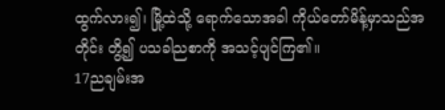ထွက်လား၍၊ မြို့ထဲသို့ ရောက်သောအခါ ကိုယ်တော်မိန့်မှာသည်အတိုင်း တွိ့၍ ပသခါညစာကို အသင့်ပျင်ကြ၏။
17ညချမ်းအ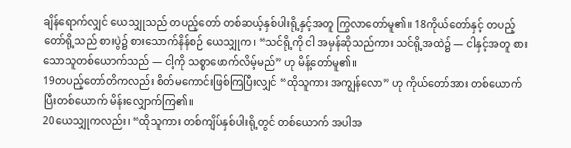ချိန်ရောက်လျှင် ယေသျှုသည် တပည့်တော် တစ်ဆယ့်နှစ်ပါးရို့နှင့်အတူ ကြွလာတော်မူ၏။ 18ကိုယ်တော်နှင့် တပည့်တော်ရို့သည် စားပွဲ၌ စားသောက်နိန်စဉ် ယေသျှုက၊ “သင်ရို့ကို ငါ အမှန်ဆိုသည်ကား သင်ရို့အထဲ၌ — ငါနှင့်အတူ စားသောသူတစ်ယောက်သည် — ငါ့ကို သစ္စာဖောက်လိမ့်မည်” ဟု မိန့်တော်မူ၏။
19တပည့်တော်တိကလည်း စိတ်မကောင်းဖြစ်ကြပြီးလျှင် “ထိုသူကား အကျွန်လော” ဟု ကိုယ်တော်အား တစ်ယောက်ပြီးတစ်ယောက် မိန်းလျှောက်ကြ၏။
20ယေသျှုကလည်း၊ “ထိုသူကား တစ်ကျိပ်နှစ်ပါးရို့တွင် တစ်ယောက် အပါအ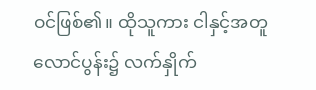ဝင်ဖြစ်၏။ ထိုသူကား ငါနှင့်အတူ လောင်ပွန်း၌ လက်နှိုက်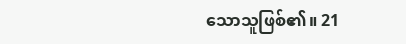သောသူဖြစ်၏။ 21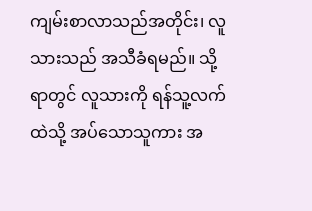ကျမ်းစာလာသည်အတိုင်း၊ လူသားသည် အသီခံရမည်။ သို့ရာတွင် လူသားကို ရန်သူ့လက်ထဲသို့ အပ်သောသူကား အ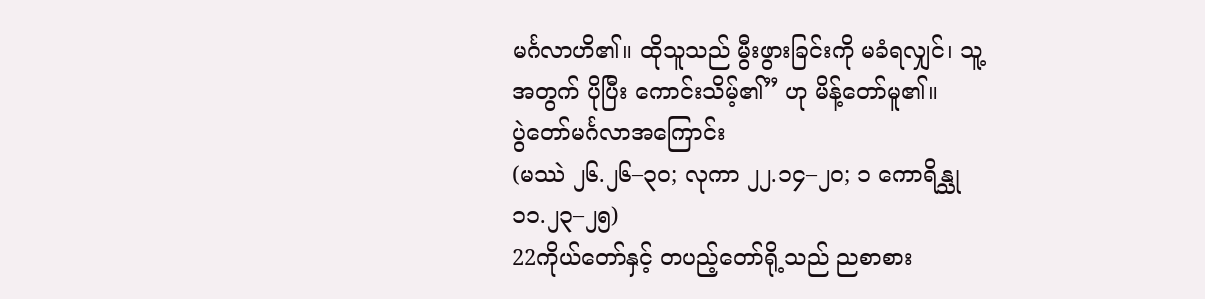မင်္ဂလာဟိ၏။ ထိုသူသည် မွီးဖွားခြင်းကို မခံရလျှင်၊ သူ့အတွက် ပိုပြီး ကောင်းသိမ့်၏” ဟု မိန့်တော်မူ၏။
ပွဲတော်မင်္ဂလာအကြောင်း
(မဿဲ ၂၆.၂၆–၃၀; လုကာ ၂၂.၁၄–၂၀; ၁ ကောရိန္သု ၁၁.၂၃–၂၅)
22ကိုယ်တော်နှင့် တပည့်တော်ရို့သည် ညစာစား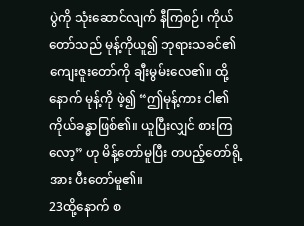ပွဲကို သုံးဆောင်လျက် နီကြစဉ်၊ ကိုယ်တော်သည် မုန့်ကိုယူ၍ ဘုရားသခင်၏ကျေးဇူးတော်ကို ချီးမွမ်းလေ၏။ ထို့နောက် မုန့်ကို ဖဲ့၍ “ဤမုန့်ကား ငါ၏ကိုယ်ခန္ဓာဖြစ်၏။ ယူပြီးလျှင် စားကြလော့” ဟု မိန့်တော်မူပြီး တပည့်တော်ရို့အား ပီးတော်မူ၏။
23ထို့နောက် စ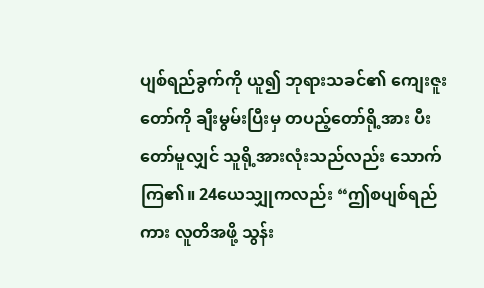ပျစ်ရည်ခွက်ကို ယူ၍ ဘုရားသခင်၏ ကျေးဇူးတော်ကို ချီးမွမ်းပြီးမှ တပည့်တော်ရို့အား ပီးတော်မူလျှင် သူရို့အားလုံးသည်လည်း သောက်ကြ၏။ 24ယေသျှုကလည်း “ဤစပျစ်ရည်ကား လူတိအဖို့ သွန်း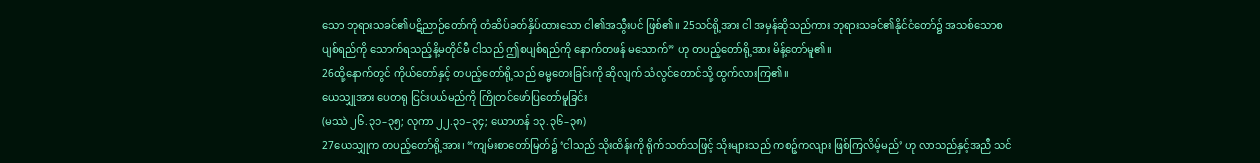သော ဘုရားသခင်၏ပဋိညာဉ်တော်ကို တံဆိပ်ခတ်နှိပ်ထားသော ငါ၏အသွီးပင် ဖြစ်၏။ 25သင်ရို့အား ငါ အမှန်ဆိုသည်ကား ဘုရားသခင်၏နိုင်ငံတော်၌ အသစ်သောစပျစ်ရည်ကို သောက်ရသည့်နိ့မတိုင်မီ ငါသည် ဤစပျစ်ရည်ကို နောက်တဖန် မသောက်” ဟု တပည့်တော်ရို့အား မိန့်တော်မူ၏။
26ထို့နောက်တွင် ကိုယ်တော်နှင့် တပည့်တော်ရို့သည် ဓမ္မတေးခြင်းကို ဆိုလျက် သံလွင်တောင်သို့ ထွက်လားကြ၏။
ယေသျှုအား ပေတရု ငြင်းပယ်မည်ကို ကြိုတင်ဖော်ပြတော်မူခြင်း
(မဿဲ ၂၆.၃၁–၃၅; လုကာ ၂၂.၃၁–၃၄; ယောဟန် ၁၃.၃၆–၃၈)
27ယေသျှုက တပည့်တော်ရို့အား၊ “ကျမ်းစာတော်မြတ်၌ ‘ငါသည် သိုးထိန်းကို ရိုက်သတ်သဖြင့် သိုးများသည် ကစဉ့်ကလျား ဖြစ်ကြလိမ့်မည်’ ဟု လာသည်နှင့်အညီ သင်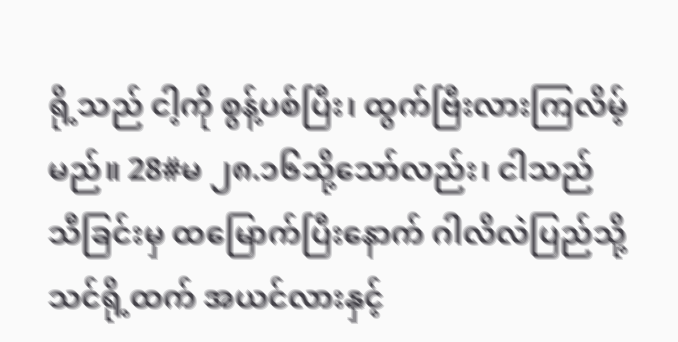ရို့သည် ငါ့ကို စွန့်ပစ်ပြီး၊ ထွက်ဗြီးလားကြလိမ့်မည်။ 28#မ ၂၈.၁၆သို့သော်လည်း၊ ငါသည် သီခြင်းမှ ထမြောက်ပြီးနောက် ဂါလိလဲပြည်သို့ သင်ရို့ထက် အယင်လားနှင့်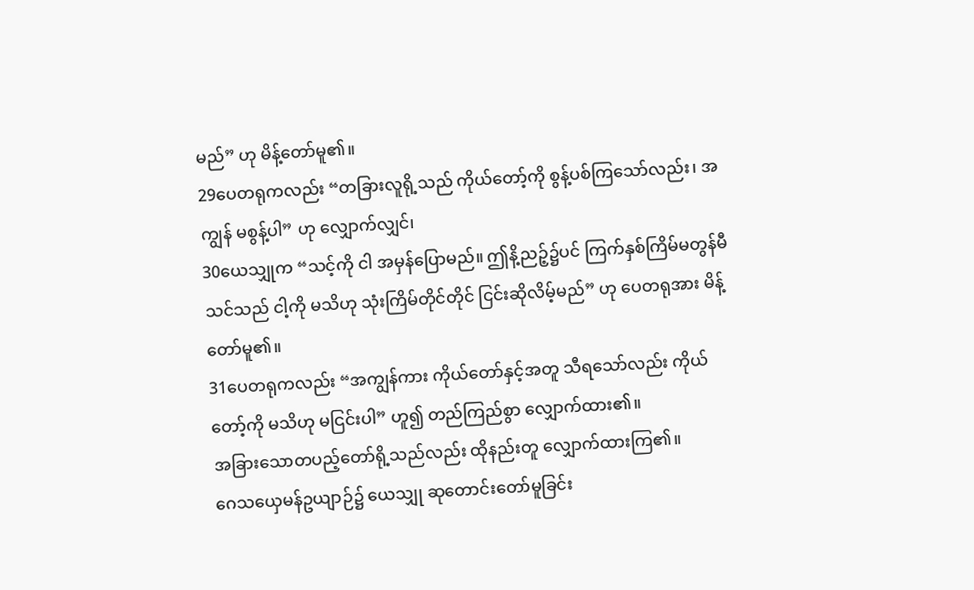မည်” ဟု မိန့်တော်မူ၏။
29ပေတရုကလည်း “တခြားလူရို့သည် ကိုယ်တော့်ကို စွန့်ပစ်ကြသော်လည်း၊ အကျွန် မစွန့်ပါ” ဟု လျှောက်လျှင်၊
30ယေသျှုက “သင့်ကို ငါ အမှန်ပြောမည်။ ဤနိ့ညဉ့်၌ပင် ကြက်နှစ်ကြိမ်မတွန်မီ သင်သည် ငါ့ကို မသိဟု သုံးကြိမ်တိုင်တိုင် ငြင်းဆိုလိမ့်မည်” ဟု ပေတရုအား မိန့်တော်မူ၏။
31ပေတရုကလည်း “အကျွန်ကား ကိုယ်တော်နှင့်အတူ သီရသော်လည်း ကိုယ်တော့်ကို မသိဟု မငြင်းပါ” ဟူ၍ တည်ကြည်စွာ လျှောက်ထား၏။
အခြားသောတပည့်တော်ရို့သည်လည်း ထိုနည်းတူ လျှောက်ထားကြ၏။
ဂေသယှေမန်ဥယျာဉ်၌ ယေသျှု ဆုတောင်းတော်မူခြင်း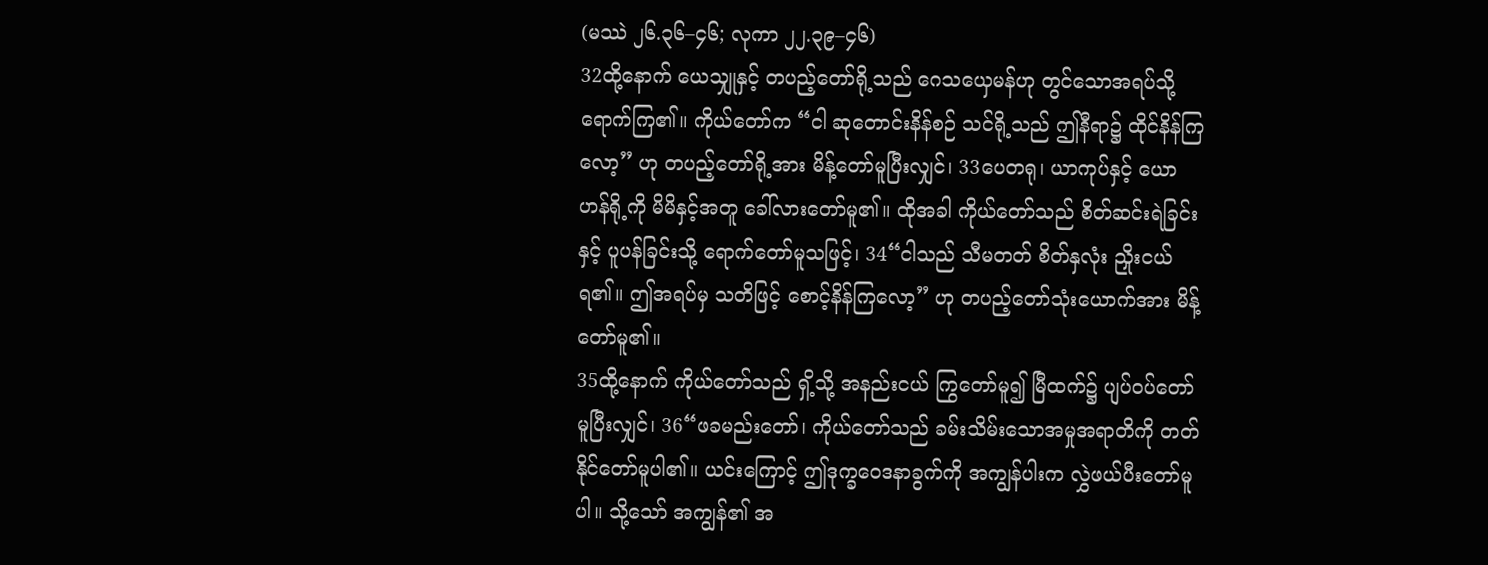(မဿဲ ၂၆.၃၆–၄၆; လုကာ ၂၂.၃၉–၄၆)
32ထို့နောက် ယေသျှုနှင့် တပည့်တော်ရို့သည် ဂေသယှေမန်ဟု တွင်သောအရပ်သို့ ရောက်ကြ၏။ ကိုယ်တော်က “ငါ ဆုတောင်းနိန်စဉ် သင်ရို့သည် ဤနီရာ၌ ထိုင်နိန်ကြလော့” ဟု တပည့်တော်ရို့အား မိန့်တော်မူပြီးလျှင်၊ 33ပေတရု၊ ယာကုပ်နှင့် ယောဟန်ရို့ကို မိမိနှင့်အတူ ခေါ်လားတော်မူ၏။ ထိုအခါ ကိုယ်တော်သည် စိတ်ဆင်းရဲခြင်းနှင့် ပူပန်ခြင်းသို့ ရောက်တော်မူသဖြင့်၊ 34“ငါသည် သီမတတ် စိတ်နှလုံး ညှိုးငယ်ရ၏။ ဤအရပ်မှ သတိဖြင့် စောင့်နိန်ကြလော့” ဟု တပည့်တော်သုံးယောက်အား မိန့်တော်မူ၏။
35ထို့နောက် ကိုယ်တော်သည် ရှိ့သို့ အနည်းငယ် ကြွတော်မူ၍ မြီထက်၌ ပျပ်ဝပ်တော်မူပြီးလျှင်၊ 36“ဖခမည်းတော်၊ ကိုယ်တော်သည် ခမ်းသိမ်းသောအမှုအရာတိကို တတ်နိုင်တော်မူပါ၏။ ယင်းကြောင့် ဤဒုက္ခဝေဒနာခွက်ကို အကျွန်ပါးက လွှဲဖယ်ပီးတော်မူပါ။ သို့သော် အကျွန်၏ အ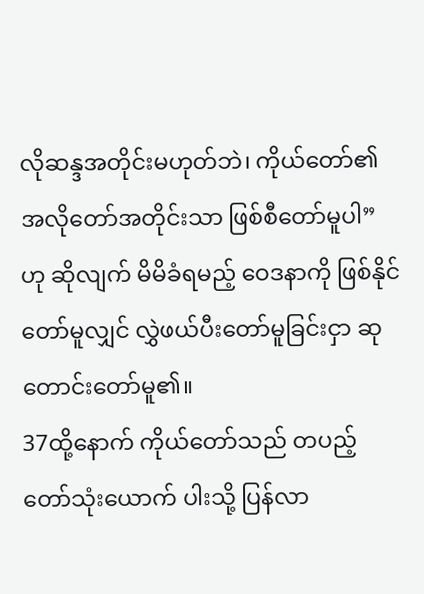လိုဆန္ဒအတိုင်းမဟုတ်ဘဲ၊ ကိုယ်တော်၏ အလိုတော်အတိုင်းသာ ဖြစ်စီတော်မူပါ” ဟု ဆိုလျက် မိမိခံရမည့် ဝေဒနာကို ဖြစ်နိုင်တော်မူလျှင် လွှဲဖယ်ပီးတော်မူခြင်းငှာ ဆုတောင်းတော်မူ၏။
37ထို့နောက် ကိုယ်တော်သည် တပည့်တော်သုံးယောက် ပါးသို့ ပြန်လာ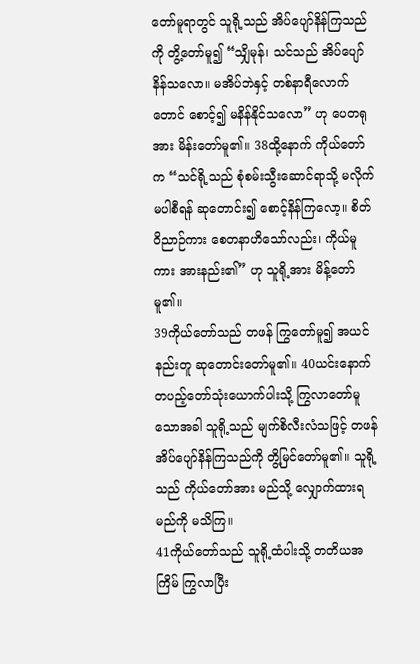တော်မူရာတွင် သူရို့သည် အိပ်ပျော်နိန်ကြသည်ကို တွိ့တော်မူ၍ “သျှိမုန်၊ သင်သည် အိပ်ပျော်နိန်သလော။ မအိပ်ဘဲနှင့် တစ်နာရီလောက်တောင် စောင့်၍ မနိန်နိုင်သလော” ဟု ပေတရုအား မိန်းတော်မူ၏။ 38ထို့နောက် ကိုယ်တော်က “သင်ရို့သည် စုံစမ်းသွီးဆောင်ရာသို့ မလိုက်မပါစီရန် ဆုတောင်း၍ စောင့်နိန်ကြလော့။ စိတ်ဝိညာဉ်ကား စေတနာဟိသော်လည်း၊ ကိုယ်မူကား အားနည်း၏” ဟု သူရို့အား မိန့်တော်မူ၏။
39ကိုယ်တော်သည် တဖန် ကြွတော်မူ၍ အယင်နည်းတူ ဆုတောင်းတော်မူ၏။ 40ယင်းနောက် တပည့်တော်သုံးယောက်ပါးသို့ ကြွလာတော်မူသောအခါ သူရို့သည် မျက်စိလီးလံသဖြင့် တဖန် အိပ်ပျော်နိန်ကြသည်ကို တွိ့မြင်တော်မူ၏။ သူရို့သည် ကိုယ်တော်အား မည်သို့ လျှောက်ထားရမည်ကို မသိကြ။
41ကိုယ်တော်သည် သူရို့ထံပါးသို့ တတိယအကြိမ် ကြွလာပြီး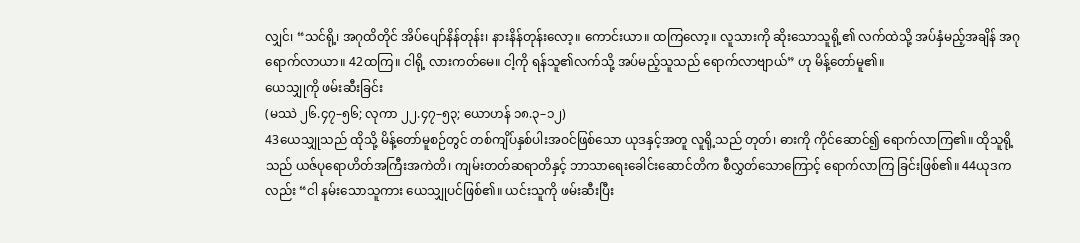လျှင်၊ “သင်ရို့၊ အဂုထိတိုင် အိပ်ပျော်နိန်တုန်း၊ နားနိန်တုန်းလော့။ ကောင်းယာ။ ထကြလော့။ လူသားကို ဆိုးသောသူရို့၏ လက်ထဲသို့ အပ်နှံမည့်အချိန် အဂုရောက်လာယာ။ 42ထကြ။ ငါရို့ လားကတ်မေ။ ငါ့ကို ရန်သူ၏လက်သို့ အပ်မည့်သူသည် ရောက်လာဗျာယ်” ဟု မိန့်တော်မူ၏။
ယေသျှုကို ဖမ်းဆီးခြင်း
(မဿဲ ၂၆.၄၇–၅၆; လုကာ ၂၂.၄၇–၅၃; ယောဟန် ၁၈.၃–၁၂)
43ယေသျှုသည် ထိုသို့ မိန့်တော်မူစဉ်တွင် တစ်ကျိပ်နှစ်ပါးအဝင်ဖြစ်သော ယုဒနှင့်အတူ လူရို့သည် တုတ်၊ ဓားကို ကိုင်ဆောင်၍ ရောက်လာကြ၏။ ထိုသူရို့သည် ယဇ်ပုရောဟိတ်အကြီးအကဲတိ၊ ကျမ်းတတ်ဆရာတိနှင့် ဘာသာရေးခေါင်းဆောင်တိက စီလွှတ်သောကြောင့် ရောက်လာကြ ခြင်းဖြစ်၏။ 44ယုဒကလည်း “ငါ နမ်းသောသူကား ယေသျှုပင်ဖြစ်၏။ ယင်းသူကို ဖမ်းဆီးပြီး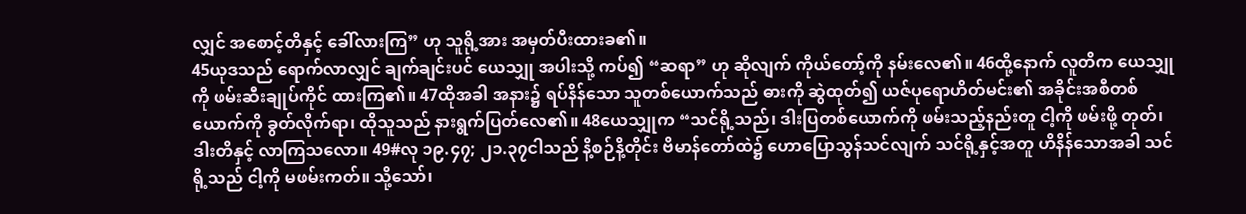လျှင် အစောင့်တိနှင့် ခေါ်လားကြ” ဟု သူရို့အား အမှတ်ပီးထားခ၏။
45ယုဒသည် ရောက်လာလျှင် ချက်ချင်းပင် ယေသျှု အပါးသို့ ကပ်၍ “ဆရာ” ဟု ဆိုလျက် ကိုယ်တော့်ကို နမ်းလေ၏။ 46ထို့နောက် လူတိက ယေသျှုကို ဖမ်းဆီးချုပ်ကိုင် ထားကြ၏။ 47ထိုအခါ အနား၌ ရပ်နိန်သော သူတစ်ယောက်သည် ဓားကို ဆွဲထုတ်၍ ယဇ်ပုရောဟိတ်မင်း၏ အခိုင်းအစီတစ်ယောက်ကို ခွတ်လိုက်ရာ၊ ထိုသူသည် နားရွက်ပြတ်လေ၏။ 48ယေသျှုက “သင်ရို့သည်၊ ဒါးပြတစ်ယောက်ကို ဖမ်းသည့်နည်းတူ ငါ့ကို ဖမ်းဖို့ တုတ်၊ ဒါးတိနှင့် လာကြသလော။ 49#လု ၁၉.၄၇; ၂၁.၃၇ငါသည် နိ့စဉ်နိ့တိုင်း ဗိမာန်တော်ထဲ၌ ဟောပြောသွန်သင်လျက် သင်ရို့နှင့်အတူ ဟိနိန်သောအခါ သင်ရို့သည် ငါ့ကို မဖမ်းကတ်။ သို့သော်၊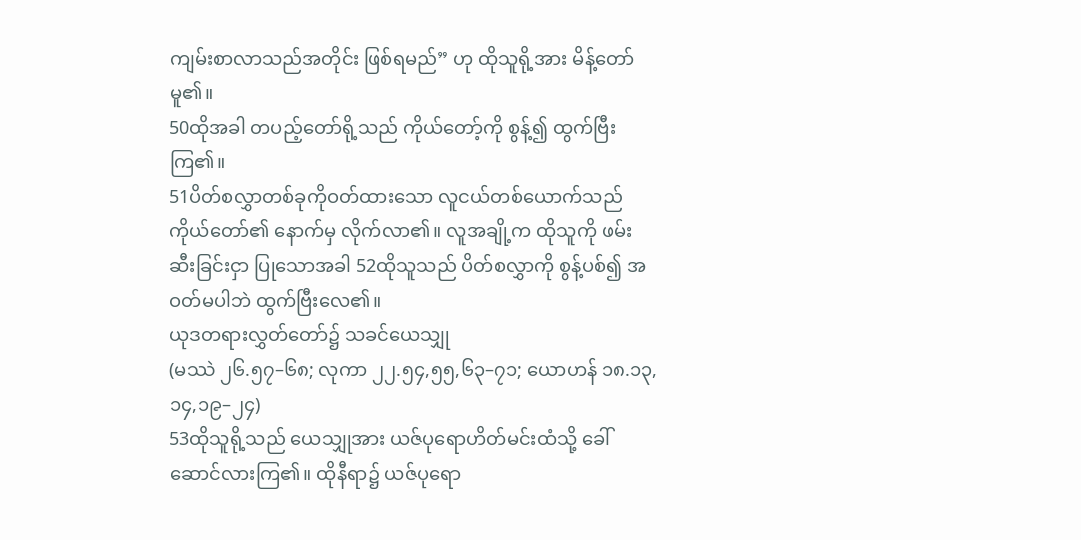ကျမ်းစာလာသည်အတိုင်း ဖြစ်ရမည်” ဟု ထိုသူရို့အား မိန့်တော်မူ၏။
50ထိုအခါ တပည့်တော်ရို့သည် ကိုယ်တော့်ကို စွန့်၍ ထွက်ဗြီးကြ၏။
51ပိတ်စလွှာတစ်ခုကိုဝတ်ထားသော လူငယ်တစ်ယောက်သည် ကိုယ်တော်၏ နောက်မှ လိုက်လာ၏။ လူအချို့က ထိုသူကို ဖမ်းဆီးခြင်းငှာ ပြုသောအခါ 52ထိုသူသည် ပိတ်စလွှာကို စွန့်ပစ်၍ အဝတ်မပါဘဲ ထွက်ဗြီးလေ၏။
ယုဒတရားလွှတ်တော်၌ သခင်ယေသျှု
(မဿဲ ၂၆.၅၇–၆၈; လုကာ ၂၂.၅၄,၅၅,၆၃–၇၁; ယောဟန် ၁၈.၁၃,၁၄,၁၉–၂၄)
53ထိုသူရို့သည် ယေသျှုအား ယဇ်ပုရောဟိတ်မင်းထံသို့ ခေါ်ဆောင်လားကြ၏။ ထိုနီရာ၌ ယဇ်ပုရော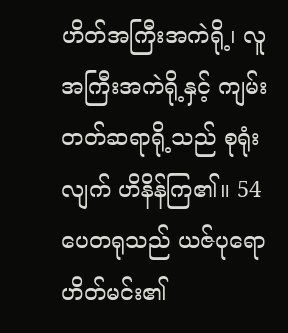ဟိတ်အကြီးအကဲရို့၊ လူအကြီးအကဲရို့နှင့် ကျမ်းတတ်ဆရာရို့သည် စုရုံးလျက် ဟိနိန်ကြ၏။ 54ပေတရုသည် ယဇ်ပုရောဟိတ်မင်း၏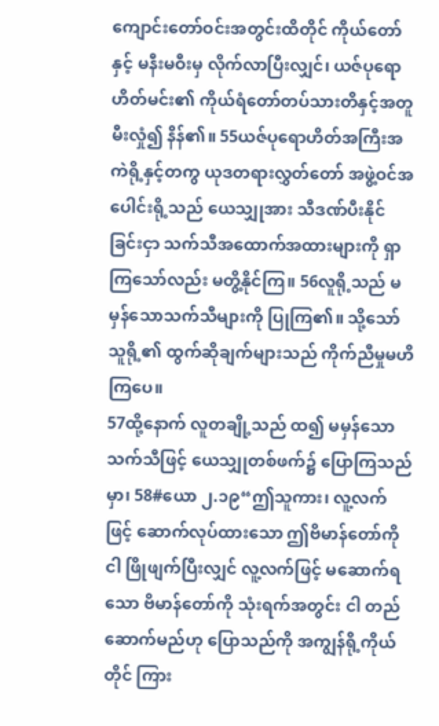ကျောင်းတော်ဝင်းအတွင်းထိတိုင် ကိုယ်တော်နှင့် မနီးမဝီးမှ လိုက်လာပြီးလျှင်၊ ယဇ်ပုရောဟိတ်မင်း၏ ကိုယ်ရံတော်တပ်သားတိနှင့်အတူ မီးလှုံ၍ နိန်၏။ 55ယဇ်ပုရောဟိတ်အကြီးအကဲရို့နှင့်တကွ ယုဒတရားလွှတ်တော် အဖွဲ့ဝင်အပေါင်းရို့သည် ယေသျှုအား သီဒဏ်ပီးနိုင်ခြင်းငှာ သက်သီအထောက်အထားများကို ရှာကြသော်လည်း မတွိ့နိုင်ကြ။ 56လူရို့သည် မမှန်သောသက်သီများကို ပြုကြ၏။ သို့သော် သူရို့၏ ထွက်ဆိုချက်များသည် ကိုက်ညီမှုမဟိကြပေ။
57ထို့နောက် လူတချို့သည် ထ၍ မမှန်သောသက်သီဖြင့် ယေသျှုတစ်ဖက်၌ ပြောကြသည်မှာ၊ 58#ယော ၂.၁၉“ဤသူကား၊ လူ့လက်ဖြင့် ဆောက်လုပ်ထားသော ဤဗိမာန်တော်ကို ငါ ဖြိုဖျက်ပြီးလျှင် လူ့လက်ဖြင့် မဆောက်ရသော ဗိမာန်တော်ကို သုံးရက်အတွင်း ငါ တည်ဆောက်မည်ဟု ပြောသည်ကို အကျွန်ရို့ကိုယ်တိုင် ကြား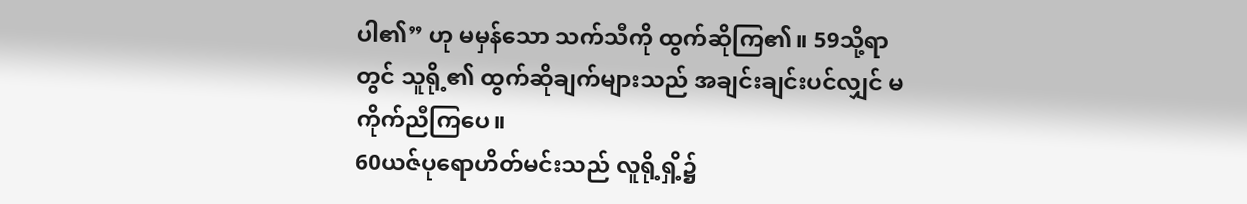ပါ၏” ဟု မမှန်သော သက်သီကို ထွက်ဆိုကြ၏။ 59သို့ရာတွင် သူရို့၏ ထွက်ဆိုချက်များသည် အချင်းချင်းပင်လျှင် မကိုက်ညီကြပေ။
60ယဇ်ပုရောဟိတ်မင်းသည် လူရို့ရှိ့၌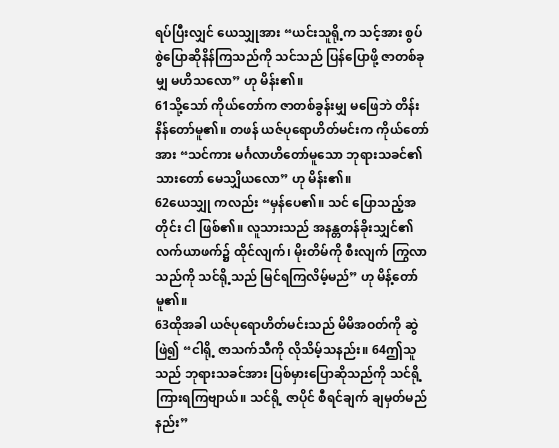ရပ်ပြီးလျှင် ယေသျှုအား “ယင်းသူရို့က သင့်အား စွပ်စွဲပြောဆိုနိန်ကြသည်ကို သင်သည် ပြန်ပြောဖို့ ဇာတစ်ခုမျှ မဟိသလော” ဟု မိန်း၏။
61သို့သော် ကိုယ်တော်က ဇာတစ်ခွန်းမျှ မဖြေဘဲ တိန်းနိန်တော်မူ၏။ တဖန် ယဇ်ပုရောဟိတ်မင်းက ကိုယ်တော်အား “သင်ကား မင်္ဂလာဟိတော်မူသော ဘုရားသခင်၏ သားတော် မေသျှိယလော” ဟု မိန်း၏။
62ယေသျှု ကလည်း “မှန်ပေ၏။ သင် ပြောသည့်အတိုင်း ငါ ဖြစ်၏။ လူသားသည် အနန္တတန်ခိုးသျှင်၏ လက်ယာဖက်၌ ထိုင်လျက်၊ မိုးတိမ်ကို စီးလျက် ကြွလာသည်ကို သင်ရို့သည် မြင်ရကြလိမ့်မည်” ဟု မိန့်တော်မူ၏။
63ထိုအခါ ယဇ်ပုရောဟိတ်မင်းသည် မိမိအဝတ်ကို ဆွဲဖြဲ၍ “ငါရို့ ဇာသက်သီကို လိုသိမ့်သနည်း။ 64ဤသူသည် ဘုရားသခင်အား ပြစ်မှားပြောဆိုသည်ကို သင်ရို့ ကြားရကြဗျာယ်။ သင်ရို့ ဇာပိုင် စီရင်ချက် ချမှတ်မည်နည်း”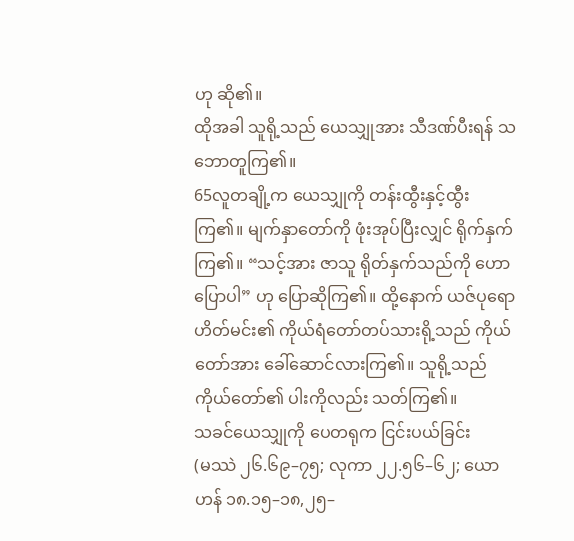ဟု ဆို၏။
ထိုအခါ သူရို့သည် ယေသျှုအား သီဒဏ်ပီးရန် သဘောတူကြ၏။
65လူတချို့က ယေသျှုကို တန်းထွီးနှင့်ထွီးကြ၏။ မျက်နှာတော်ကို ဖုံးအုပ်ပြီးလျှင် ရိုက်နှက်ကြ၏။ “သင့်အား ဇာသူ ရိုတ်နှက်သည်ကို ဟောပြောပါ” ဟု ပြောဆိုကြ၏။ ထို့နောက် ယဇ်ပုရောဟိတ်မင်း၏ ကိုယ်ရံတော်တပ်သားရို့သည် ကိုယ်တော်အား ခေါ်ဆောင်လားကြ၏။ သူရို့သည် ကိုယ်တော်၏ ပါးကိုလည်း သတ်ကြ၏။
သခင်ယေသျှုကို ပေတရုက ငြင်းပယ်ခြင်း
(မဿဲ ၂၆.၆၉–၇၅; လုကာ ၂၂.၅၆–၆၂; ယောဟန် ၁၈.၁၅–၁၈,၂၅–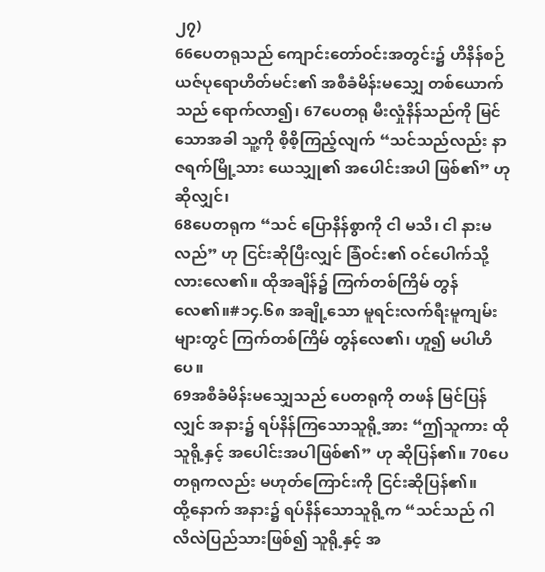၂၇)
66ပေတရုသည် ကျောင်းတော်ဝင်းအတွင်း၌ ဟိနိန်စဉ် ယဇ်ပုရောဟိတ်မင်း၏ အစီခံမိန်းမသျှေ တစ်ယောက်သည် ရောက်လာ၍၊ 67ပေတရု မီးလှုံနိန်သည်ကို မြင်သောအခါ သူ့ကို စိ့စိ့ကြည့်လျက် “သင်သည်လည်း နာဇရက်မြို့သား ယေသျှု၏ အပေါင်းအပါ ဖြစ်၏” ဟု ဆိုလျှင်၊
68ပေတရုက “သင် ပြောနိန်စွာကို ငါ မသိ၊ ငါ နားမလည်” ဟု ငြင်းဆိုပြီးလျှင် ခြံဝင်း၏ ဝင်ပေါက်သို့ လားလေ၏။ ထိုအချိန်၌ ကြက်တစ်ကြိမ် တွန်လေ၏။#၁၄.၆၈ အချို့သော မူရင်းလက်ရီးမူကျမ်းများတွင် ကြက်တစ်ကြိမ် တွန်လေ၏၊ ဟူ၍ မပါဟိပေ။
69အစီခံမိန်းမသျှေသည် ပေတရုကို တဖန် မြင်ပြန်လျှင် အနား၌ ရပ်နိန်ကြသောသူရို့အား “ဤသူကား ထိုသူရို့နှင့် အပေါင်းအပါဖြစ်၏” ဟု ဆိုပြန်၏။ 70ပေတရုကလည်း မဟုတ်ကြောင်းကို ငြင်းဆိုပြန်၏။
ထို့နောက် အနား၌ ရပ်နိန်သောသူရို့က “သင်သည် ဂါလိလဲပြည်သားဖြစ်၍ သူရို့နှင့် အ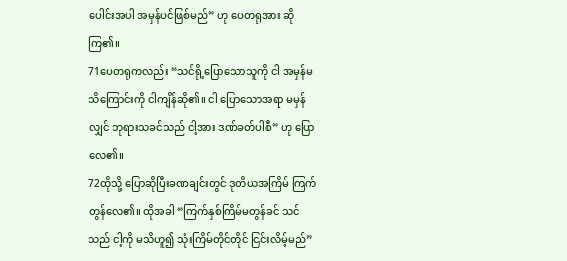ပေါင်းအပါ အမှန်ပင်ဖြစ်မည်” ဟု ပေတရုအား ဆိုကြ၏။
71ပေတရုကလည်း “သင်ရို့ပြောသောသူကို ငါ အမှန်မသိကြောင်းကို ငါကျိန်ဆို၏။ ငါ ပြောသောအရာ မမှန်လျှင် ဘုရားသခင်သည် ငါ့အား ဒဏ်ခတ်ပါစီ” ဟု ပြောလေ၏။
72ထိုသို့ ပြောဆိုပြီးခဏချင်းတွင် ဒုတိယအကြိမ် ကြက်တွန်လေ၏။ ထိုအခါ “ကြက်နှစ်ကြိမ်မတွန်ခင် သင်သည် ငါ့ကို မသိဟူ၍ သုံးကြိမ်တိုင်တိုင် ငြင်းလိမ့်မည်”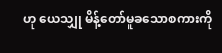ဟု ယေသျှု မိန့်တော်မူခသောစကားကို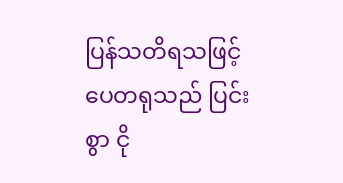ပြန်သတိရသဖြင့် ပေတရုသည် ပြင်းစွာ ငို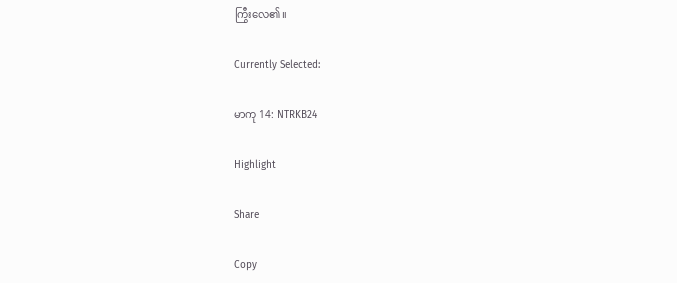ကြွီးလေ၏။

Currently Selected:

မာကု 14: NTRKB24

Highlight

Share

Copy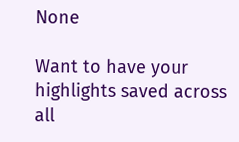None

Want to have your highlights saved across all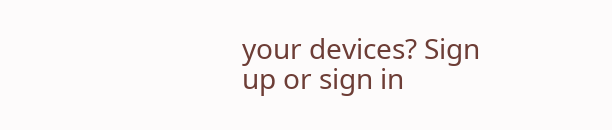your devices? Sign up or sign in